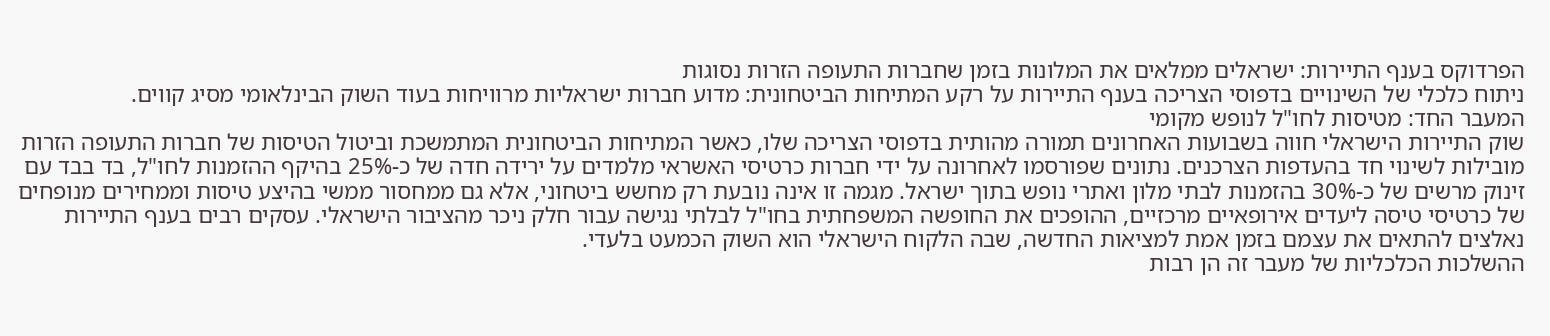הפרדוקס בענף התיירות: ישראלים ממלאים את המלונות בזמן שחברות התעופה הזרות נסוגות
ניתוח כלכלי של השינויים בדפוסי הצריכה בענף התיירות על רקע המתיחות הביטחונית: מדוע חברות ישראליות מרוויחות בעוד השוק הבינלאומי מסיג קווים.
המעבר החד: מטיסות לחו"ל לנופש מקומי
שוק התיירות הישראלי חווה בשבועות האחרונים תמורה מהותית בדפוסי הצריכה שלו, כאשר המתיחות הביטחונית המתמשכת וביטול הטיסות של חברות התעופה הזרות מובילות לשינוי חד בהעדפות הצרכנים. נתונים שפורסמו לאחרונה על ידי חברות כרטיסי האשראי מלמדים על ירידה חדה של כ-25% בהיקף ההזמנות לחו"ל, בד בבד עם זינוק מרשים של כ-30% בהזמנות לבתי מלון ואתרי נופש בתוך ישראל. מגמה זו אינה נובעת רק מחשש ביטחוני, אלא גם ממחסור ממשי בהיצע טיסות וממחירים מנופחים של כרטיסי טיסה ליעדים אירופאיים מרכזיים, ההופכים את החופשה המשפחתית בחו"ל לבלתי נגישה עבור חלק ניכר מהציבור הישראלי. עסקים רבים בענף התיירות נאלצים להתאים את עצמם בזמן אמת למציאות החדשה, שבה הלקוח הישראלי הוא השוק הכמעט בלעדי.
ההשלכות הכלכליות של מעבר זה הן רבות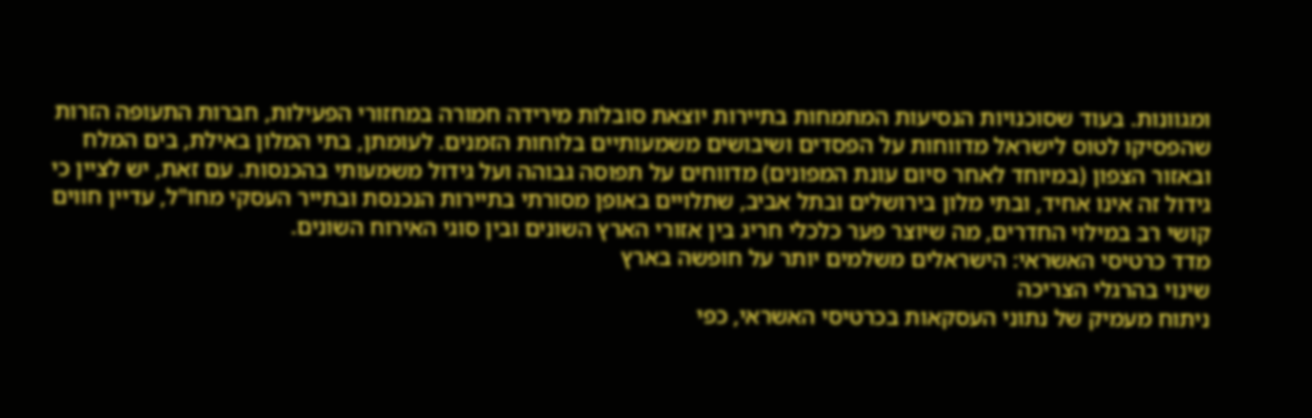ומגוונות. בעוד שסוכנויות הנסיעות המתמחות בתיירות יוצאת סובלות מירידה חמורה במחזורי הפעילות, חברות התעופה הזרות שהפסיקו לטוס לישראל מדווחות על הפסדים ושיבושים משמעותיים בלוחות הזמנים. לעומתן, בתי המלון באילת, בים המלח ובאזור הצפון (במיוחד לאחר סיום עונת המפונים) מדווחים על תפוסה גבוהה ועל גידול משמעותי בהכנסות. עם זאת, יש לציין כי גידול זה אינו אחיד, ובתי מלון בירושלים ובתל אביב, שתלויים באופן מסורתי בתיירות הנכנסת ובתייר העסקי מחו"ל, עדיין חווים קושי רב במילוי החדרים, מה שיוצר פער כלכלי חריג בין אזורי הארץ השונים ובין סוגי האירוח השונים.
מדד כרטיסי האשראי: הישראלים משלמים יותר על חופשה בארץ
שינוי בהרגלי הצריכה
ניתוח מעמיק של נתוני העסקאות בכרטיסי האשראי, כפי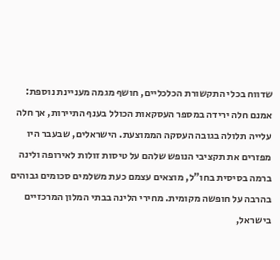שדווח בכלי התקשורת הכלכליים, חושף מגמה מעניינת נוספת: אמנם חלה ירידה במספר העסקאות הכולל בענף התיירות, אך חלה עלייה תלולה בגובה העסקה הממוצעת. הישראלים, שבעבר היו מפזרים את תקציבי הנופש שלהם על טיסות זולות לאירופה ולינה ברמה בסיסית בחו"ל, מוצאים עצמם כעת משלמים סכומים גבוהים בהרבה על חופשה מקומית. מחירי הלינה בבתי המלון המרכזיים בישראל,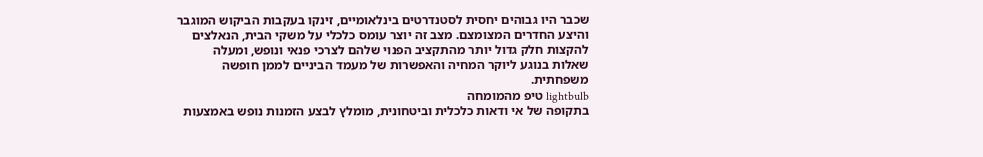שכבר היו גבוהים יחסית לסטנדרטים בינלאומיים, זינקו בעקבות הביקוש המוגבר והיצע החדרים המצומצם. מצב זה יוצר עומס כלכלי על משקי הבית, הנאלצים להקצות חלק גדול יותר מהתקציב הפנוי שלהם לצרכי פנאי ונופש, ומעלה שאלות בנוגע ליוקר המחיה והאפשרות של מעמד הביניים לממן חופשה משפחתית.
lightbulb טיפ מהמומחה
בתקופה של אי ודאות כלכלית וביטחונית, מומלץ לבצע הזמנות נופש באמצעות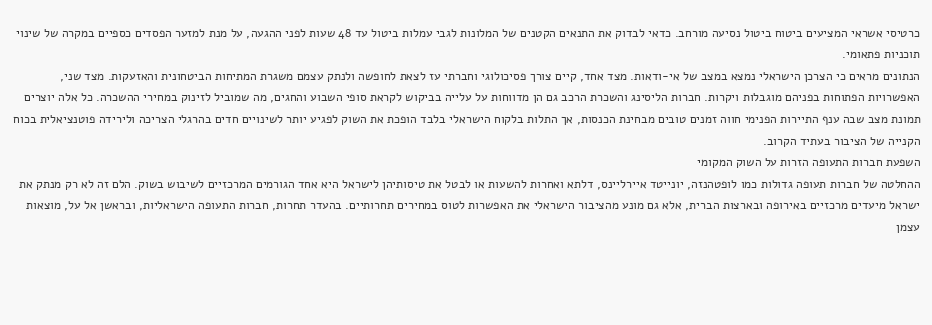כרטיסי אשראי המציעים ביטוח ביטול נסיעה מורחב. כדאי לבדוק את התנאים הקטנים של המלונות לגבי עמלות ביטול עד 48 שעות לפני ההגעה, על מנת למזער הפסדים כספיים במקרה של שינוי תוכניות פתאומי.
הנתונים מראים כי הצרכן הישראלי נמצא במצב של אי-ודאות. מצד אחד, קיים צורך פסיכולוגי וחברתי עז לצאת לחופשה ולנתק עצמם משגרת המתיחות הביטחונית והאזעקות. מצד שני, האפשרויות הפתוחות בפניהם מוגבלות ויקרות. חברות הליסינג והשכרת הרכב גם הן מדווחות על עלייה בביקוש לקראת סופי השבוע והחגים, מה שמוביל לזינוק במחירי ההשכרה. כל אלה יוצרים תמונת מצב שבה ענף התיירות הפנימי חווה זמנים טובים מבחינת הכנסות, אך התלות בלקוח הישראלי בלבד הופכת את השוק לפגיע יותר לשינויים חדים בהרגלי הצריכה ולירידה פוטנציאלית בכוח הקנייה של הציבור בעתיד הקרוב.
השפעת חברות התעופה הזרות על השוק המקומי
ההחלטה של חברות תעופה גדולות כמו לופטהנזה, יונייטד איירליינס, דלתא ואחרות להשעות או לבטל את טיסותיהן לישראל היא אחד הגורמים המרכזיים לשיבוש בשוק. הלם זה לא רק מנתק את ישראל מיעדים מרכזיים באירופה ובארצות הברית, אלא גם מונע מהציבור הישראלי את האפשרות לטוס במחירים תחרותיים. בהעדר תחרות, חברות התעופה הישראליות, ובראשן אל על, מוצאות עצמן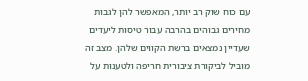עם כוח שוק רב יותר, המאפשר להן לגבות מחירים גבוהים בהרבה עבור טיסות ליעדים שעדיין נמצאים ברשת הקווים שלהן. מצב זה מוביל לביקורת ציבורית חריפה ולטענות על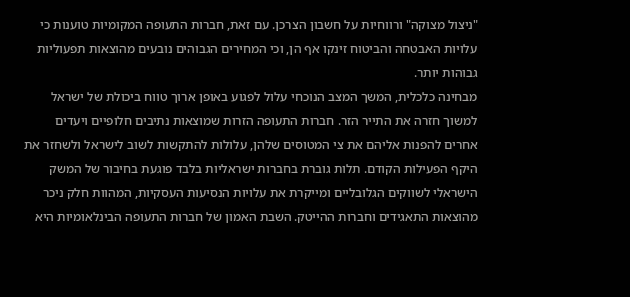"ניצול מצוקה" ורווחיות על חשבון הצרכן. עם זאת, חברות התעופה המקומיות טוענות כי עלויות האבטחה והביטוח זינקו אף הן, וכי המחירים הגבוהים נובעים מהוצאות תפעוליות גבוהות יותר.
מבחינה כלכלית, המשך המצב הנוכחי עלול לפגוע באופן ארוך טווח ביכולת של ישראל למשוך חזרה את התייר הזר. חברות התעופה הזרות שמוצאות נתיבים חלופיים ויעדים אחרים להפנות אליהם את צי המטוסים שלהן, עלולות להתקשות לשוב לישראל ולשחזר את היקף הפעילות הקודם. תלות גוברת בחברות ישראליות בלבד פוגעת בחיבור של המשק הישראלי לשווקים הגלובליים ומייקרת את עלויות הנסיעות העסקיות, המהוות חלק ניכר מהוצאות התאגידים וחברות ההייטק. השבת האמון של חברות התעופה הבינלאומיות היא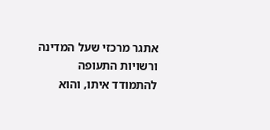אתגר מרכזי שעל המדינה ורשויות התעופה להתמודד איתו, והוא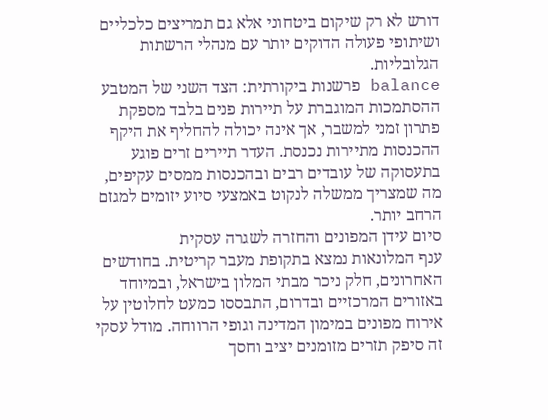דורש לא רק שיקום ביטחוני אלא גם תמריצים כלכליים ושיתופי פעולה הדוקים יותר עם מנהלי הרשתות הגלובליות.
balance פרשנות ביקורתית: הצד השני של המטבע
ההסתמכות המוגברת על תיירות פנים בלבד מספקת פתרון זמני למשבר, אך אינה יכולה להחליף את היקף ההכנסות מתיירות נכנסת. העדר תיירים זרים פוגע בתעסוקה של עובדים רבים ובהכנסות ממסים עקיפים, מה שמצריך ממשלה לנקוט באמצעי סיוע יזומים למגזם הרחב יותר.
סיום עידן המפונים והחזרה לשגרה עסקית
ענף המלונאות נמצא בתקופת מעבר קריטית. בחודשים האחרונים, חלק ניכר מבתי המלון בישראל, ובמיוחד באזורים המרכזיים ובדרום, התבססו כמעט לחלוטין על אירוח מפונים במימון המדינה וגופי הרווחה. מודל עסקי זה סיפק תזרים מזומנים יציב וחסך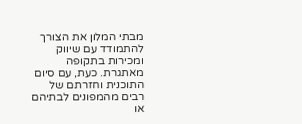מבתי המלון את הצורך להתמודד עם שיווק ומכירות בתקופה מאתגרת. כעת, עם סיום התוכנית וחזרתם של רבים מהמפונים לבתיהם או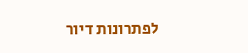לפתרונות דיור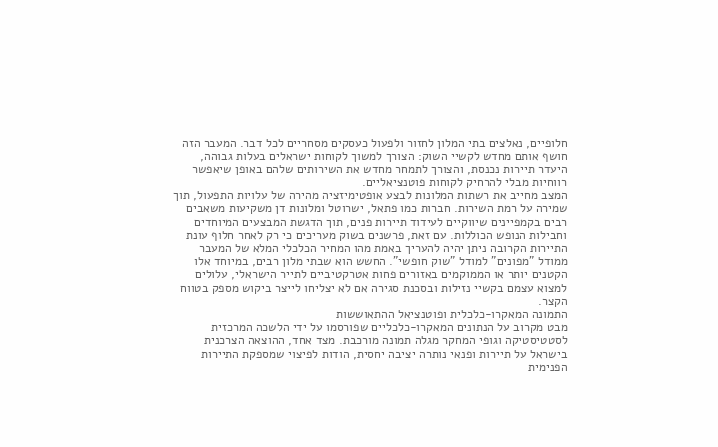חלופיים, נאלצים בתי המלון לחזור ולפעול כעסקים מסחריים לכל דבר. המעבר הזה חושף אותם מחדש לקשיי השוק: הצורך למשוך לקוחות ישראלים בעלות גבוהה, היעדר תיירות נכנסת, והצורך לתמחר מחדש את השירותים שלהם באופן שיאפשר רווחיות מבלי להרחיק לקוחות פוטנציאליים.
המצב מחייב את רשתות המלונות לבצע אופטימיזציה מהירה של עלויות התפעול, תוך שמירה על רמת השירות. חברות כמו פתאל, ישרוטל ומלונות דן משקיעות משאבים רבים בקמפיינים שיווקיים לעידוד תיירות פנים, תוך הדגשת המבצעים המיוחדים וחבילות הנופש הכוללות. עם זאת, פרשנים בשוק מעריכים כי רק לאחר חלוף עונת התיירות הקרובה ניתן יהיה להעריך באמת מהו המחיר הכלכלי המלא של המעבר ממודל "מפונים" למודל "שוק חופשי". החשש הוא שבתי מלון רבים, במיוחד אלו הקטנים יותר או הממוקמים באזורים פחות אטרקטיביים לתייר הישראלי, עלולים למצוא עצמם בקשיי נזילות ובסכנת סגירה אם לא יצליחו לייצר ביקוש מספק בטווח הקצר.
התמונה המאקרו-כלכלית ופוטנציאל ההתאוששות
מבט מקרוב על הנתונים המאקרו-כלכליים שפורסמו על ידי הלשכה המרכזית לסטטיסטיקה וגופי המחקר מגלה תמונה מורכבת. מצד אחד, ההוצאה הצרכנית בישראל על תיירות ופנאי נותרה יציבה יחסית, הודות לפיצוי שמספקת התיירות הפנימית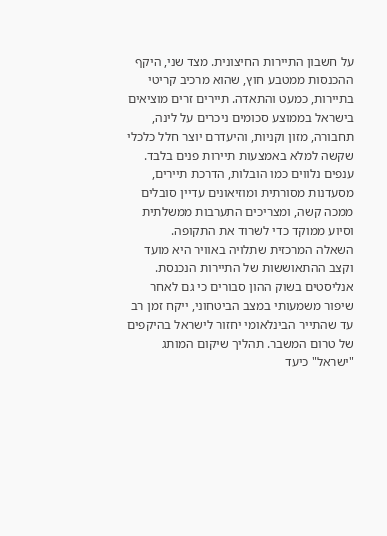על חשבון התיירות החיצונית. מצד שני, היקף ההכנסות ממטבע חוץ, שהוא מרכיב קריטי בתיירות, כמעט והתאדה. תיירים זרים מוציאים בישראל בממוצע סכומים ניכרים על לינה, תחבורה, מזון וקניות, והיעדרם יוצר חלל כלכלי שקשה למלא באמצעות תיירות פנים בלבד. ענפים נלווים כמו הובלות, הדרכת תיירים, מסעדנות מסורתית ומוזיאונים עדיין סובלים ממכה קשה, ומצריכים התערבות ממשלתית וסיוע ממוקד כדי לשרוד את התקופה.
השאלה המרכזית שתלויה באוויר היא מועד וקצב ההתאוששות של התיירות הנכנסת. אנליסטים בשוק ההון סבורים כי גם לאחר שיפור משמעותי במצב הביטחוני, ייקח זמן רב עד שהתייר הבינלאומי יחזור לישראל בהיקפים של טרום המשבר. תהליך שיקום המותג "ישראל" כיעד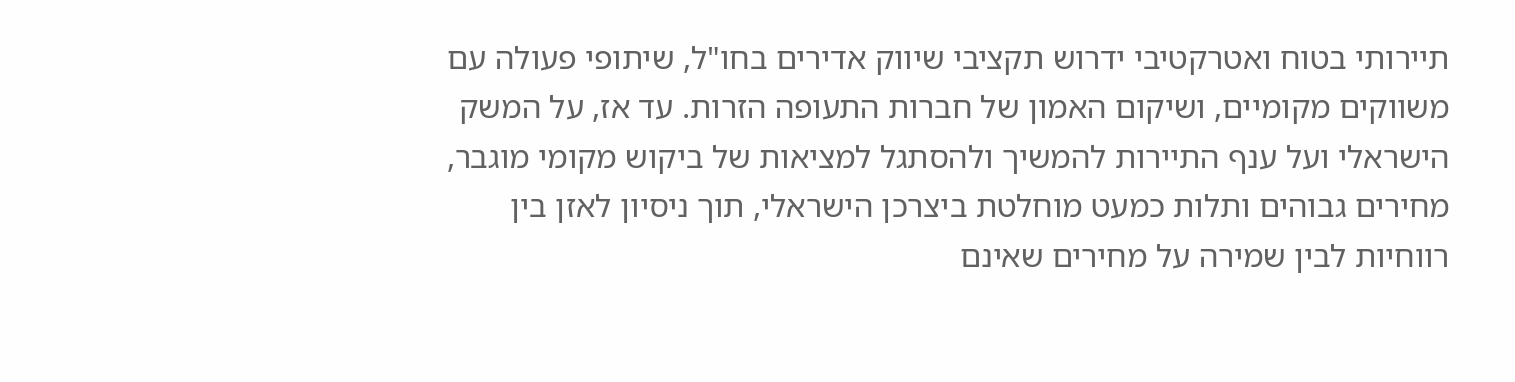תיירותי בטוח ואטרקטיבי ידרוש תקציבי שיווק אדירים בחו"ל, שיתופי פעולה עם משווקים מקומיים, ושיקום האמון של חברות התעופה הזרות. עד אז, על המשק הישראלי ועל ענף התיירות להמשיך ולהסתגל למציאות של ביקוש מקומי מוגבר, מחירים גבוהים ותלות כמעט מוחלטת ביצרכן הישראלי, תוך ניסיון לאזן בין רווחיות לבין שמירה על מחירים שאינם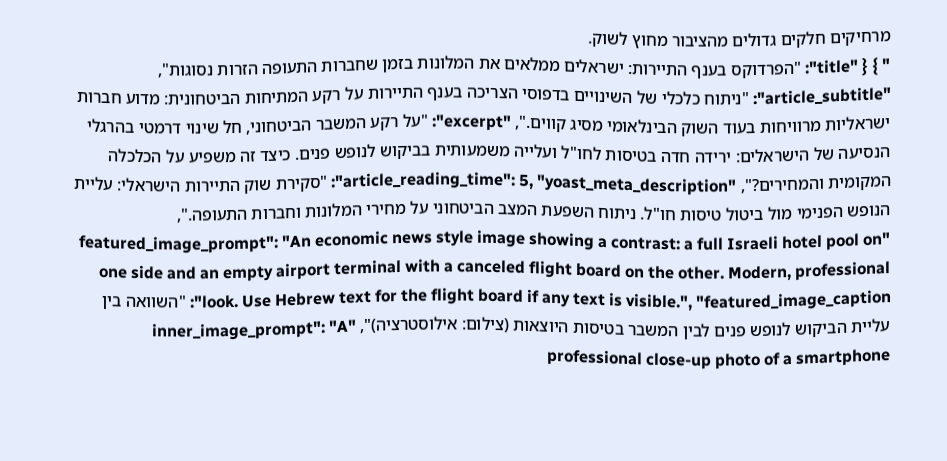מרחיקים חלקים גדולים מהציבור מחוץ לשוק.
" } { "title": "הפרדוקס בענף התיירות: ישראלים ממלאים את המלונות בזמן שחברות התעופה הזרות נסוגות", "article_subtitle": "ניתוח כלכלי של השינויים בדפוסי הצריכה בענף התיירות על רקע המתיחות הביטחונית: מדוע חברות ישראליות מרוויחות בעוד השוק הבינלאומי מסיג קווים.", "excerpt": "על רקע המשבר הביטחוני, חל שינוי דרמטי בהרגלי הנסיעה של הישראלים: ירידה חדה בטיסות לחו"ל ועלייה משמעותית בביקוש לנופש פנים. כיצד זה משפיע על הכלכלה המקומית והמחירים?", "article_reading_time": 5, "yoast_meta_description": "סקירת שוק התיירות הישראלי: עליית הנופש הפנימי מול ביטול טיסות חו"ל. ניתוח השפעת המצב הביטחוני על מחירי המלונות וחברות התעופה.", "featured_image_prompt": "An economic news style image showing a contrast: a full Israeli hotel pool on one side and an empty airport terminal with a canceled flight board on the other. Modern, professional look. Use Hebrew text for the flight board if any text is visible.", "featured_image_caption": "השוואה בין עליית הביקוש לנופש פנים לבין המשבר בטיסות היוצאות (צילום: אילוסטרציה)", "inner_image_prompt": "A professional close-up photo of a smartphone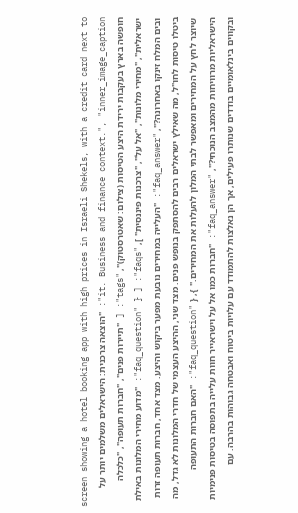screen showing a hotel booking app with high prices in Israeli Shekels, with a credit card next to it. Business and finance context.", "inner_image_caption": "הוצאה צרכנית: הישראלים משלמים יותר על חופשה בארץ בעקבות ירידת היצע הטיסות (צילום: שאטרסטוק)", "tags": [ "תיירות פנים", "חברות תעופה", "כלכלה ישראלית", "מחירי מלונות", "אל על", "צרכנות פיננסית" ], "faqs": [ { "faq_question": "מדוע מחירי המלונות באילת ובים המלח זינקו באחרונה?", "faq_answer": "העלייה במחירים נובעת מפער ביקוש והיצע. מצד אחד, חברות תעופה זרות ביטלו טיסות לחו"ל, מה שאילץ ישראלים רבים להסתפק בנופש פנים. מצד שני, ההיצע העצמי של חדרי המלונות לא גדל, מה שיוצר לחץ על המחירים ומאפשר לבתי המלון להעלות את המחירים." }, { "faq_question": "האם חברות התעופה הישראליות מרוויחות מהמצב הנוכחי?", "faq_answer": "חברות כמו אל על וישראייר חוות עלייה בתפוסה בטיסות פנימיות ובקווים בינלאומיים בודדים שנותרו פעילים, אך הן נאלצות להתמודד עם עלויות ביטוח ואבטחה גבוהות בהרבה. עם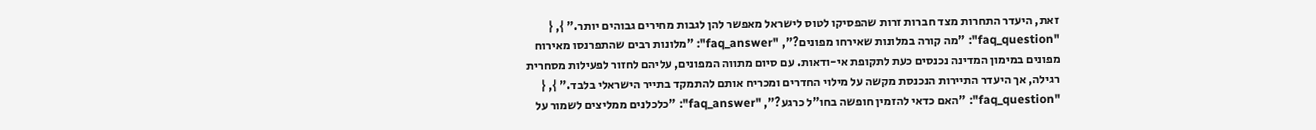זאת, היעדר התחרות מצד חברות זרות שהפסיקו לטוס לישראל מאפשר להן לגבות מחירים גבוהים יותר." }, { "faq_question": "מה קורה במלונות שאירחו מפונים?", "faq_answer": "מלונות רבים שהתפרנסו מאירוח מפונים במימון המדינה נכנסים כעת לתקופת אי-ודאות. עם סיום מתווה המפונים, עליהם לחזור לפעילות מסחרית רגילה, אך היעדר התיירות הנכנסת מקשה על מילוי החדרים ומכריח אותם להתמקד בתייר הישראלי בלבד." }, { "faq_question": "האם כדאי להזמין חופשה בחו"ל כרגע?", "faq_answer": "כלכלנים ממליצים לשמור על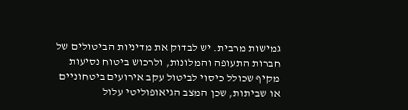גמישות מרבית. יש לבדוק את מדיניות הביטולים של חברות התעופה והמלונות, ולרכוש ביטוח נסיעות מקיף שכולל כיסוי לביטול עקב אירועים ביטחוניים או שביתות, שכן המצב הגיאופוליטי עלול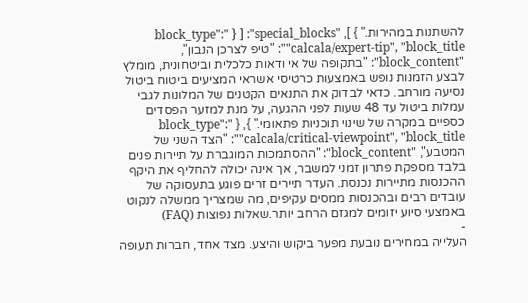להשתנות במהירות." } ], "special_blocks": [ { "block_type": "calcala/expert-tip", "block_title": "טיפ לצרכן הנבון", "block_content": "בתקופה של אי ודאות כלכלית וביטחונית, מומלץ לבצע הזמנות נופש באמצעות כרטיסי אשראי המציעים ביטוח ביטול נסיעה מורחב. כדאי לבדוק את התנאים הקטנים של המלונות לגבי עמלות ביטול עד 48 שעות לפני ההגעה, על מנת למזער הפסדים כספיים במקרה של שינוי תוכניות פתאומי." }, { "block_type": "calcala/critical-viewpoint", "block_title": "הצד השני של המטבע", "block_content": "ההסתמכות המוגברת על תיירות פנים בלבד מספקת פתרון זמני למשבר, אך אינה יכולה להחליף את היקף ההכנסות מתיירות נכנסת. העדר תיירים זרים פוגע בתעסוקה של עובדים רבים ובהכנסות ממסים עקיפים, מה שמצריך ממשלה לנקוט באמצעי סיוע יזומים למגזם הרחב יותר.שאלות נפוצות (FAQ)
-
העלייה במחירים נובעת מפער ביקוש והיצע. מצד אחד, חברות תעופה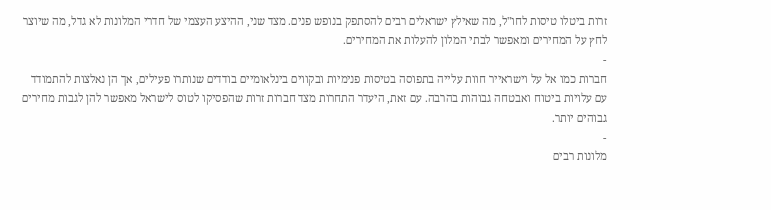זרות ביטלו טיסות לחו"ל, מה שאילץ ישראלים רבים להסתפק בנופש פנים. מצד שני, ההיצע העצמי של חדרי המלונות לא גדל, מה שיוצר לחץ על המחירים ומאפשר לבתי המלון להעלות את המחירים.
-
חברות כמו אל על וישראייר חוות עלייה בתפוסה בטיסות פנימיות ובקווים בינלאומיים בודדים שנותרו פעילים, אך הן נאלצות להתמודד עם עלויות ביטוח ואבטחה גבוהות בהרבה. עם זאת, היעדר התחרות מצד חברות זרות שהפסיקו לטוס לישראל מאפשר להן לגבות מחירים גבוהים יותר.
-
מלונות רבים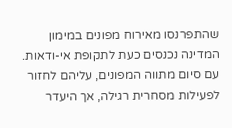שהתפרנסו מאירוח מפונים במימון המדינה נכנסים כעת לתקופת אי-ודאות. עם סיום מתווה המפונים, עליהם לחזור לפעילות מסחרית רגילה, אך היעדר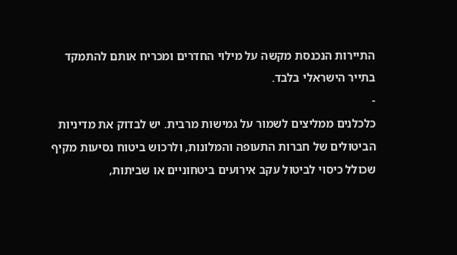התיירות הנכנסת מקשה על מילוי החדרים ומכריח אותם להתמקד בתייר הישראלי בלבד.
-
כלכלנים ממליצים לשמור על גמישות מרבית. יש לבדוק את מדיניות הביטולים של חברות התעופה והמלונות, ולרכוש ביטוח נסיעות מקיף שכולל כיסוי לביטול עקב אירועים ביטחוניים או שביתות,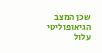שכן המצב הגיאופוליטי עלול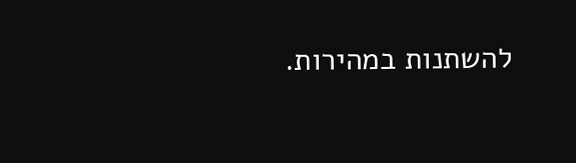להשתנות במהירות.